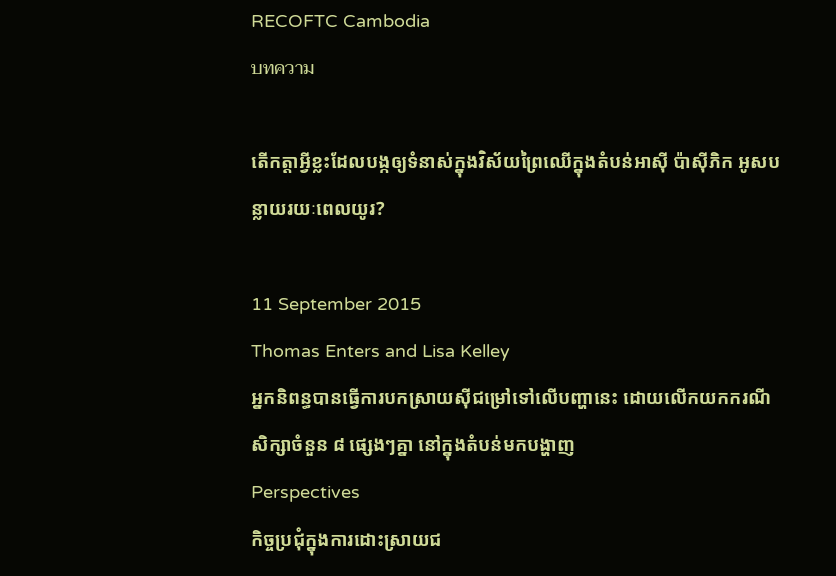RECOFTC Cambodia
บทความ

តើកត្តាអ្វីខ្លះដែលបង្កឲ្យទំនាស់ក្នុងវិស័យព្រៃឈើក្នុងតំបន់អាស៊ី ប៉ាស៊ីភិក អូសបន្លាយរយៈពេលយូរ?

11 September 2015
Thomas Enters and Lisa Kelley
អ្នកនិពន្ធបានធើ្វការបកស្រាយស៊ីជម្រៅទៅលើបញ្ហានេះ ដោយលើកយកករណីសិក្សាចំនួន ៨ ផ្សេងៗគ្នា នៅក្នុងតំបន់មកបង្ហាញ
Perspectives
កិច្ចប្រជុំក្នុងការដោះស្រាយជ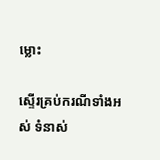ម្លោះ

ស្ទើរគ្រប់ករណីទាំងអស់ ទំនាស់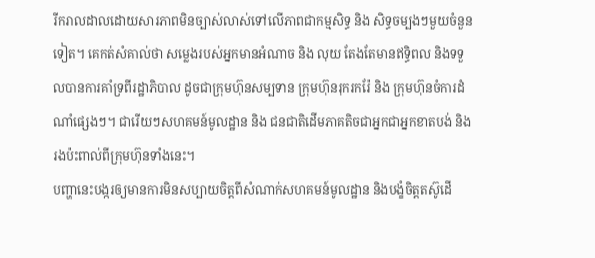រីករាលដាលដោយសារភាពមិនច្បាស់លាស់ទៅលើភាពជាកម្មសិទ្ធ និង សិទ្ធចម្បងៗមួយចំនួនទៀត។ គេកត់សំគាល់ថា សម្លេងរបស់អ្នកមានអំណាច និង លុយ តែងតែមានឥទ្ធិពល និងទទួលបានការគាំទ្រពីរដ្ឋាភិបាល ដូចជាក្រុមហ៊ុនសម្បទាន ក្រុមហ៊ុនរុករករ៉ែ និង ក្រុមហ៊ុនចំការដំណាំផ្សេងៗ។ ជារើយៗសហគមន៍មូលដ្ឋាន និង ជនជាតិដើមភាគតិចជាអ្នកជាអ្នកខាតបង់ និងរងប៉ះពាល់ពីក្រុមហ៊ុនទាំងនេះ។
បញ្ហានេះបង្ករឲ្យមានការមិនសប្បាយចិត្តពីសំណាក់សហគមន៍មូលដ្ឋាន និងបង្ខំចិត្តតស៊ូដើ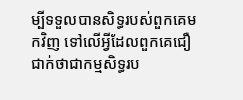ម្បីទទួលបានសិទ្ធរបស់ពួកគេមកវិញ ទៅលើអ្វីដែលពួកគេជឿជាក់ថាជាកម្មសិទ្ធរប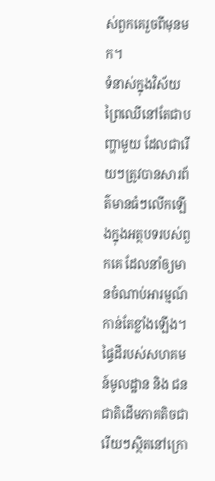ស់ពួកគេរួចពីមុនមក។
ទំនាស់ក្នុងវិស័យព្រៃឈើនៅតែជាបញ្ហាមួយ ដែលជារើយៗត្រូវបានសារព័ត៌មានធំៗលើកឡើងក្នុងអត្ថបទរបស់ពួកគេ ដែលនាំឲ្យមានចំណាប់អារម្មណ៍កាន់តែខ្លាំងឡើង។ ផ្ទៃដីរបស់សហគមន៍មូលដ្ឋាន និង ជនជាតិដើមភាគតិចជារើយៗស្ថិតនៅក្រោ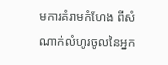មការគំរាមកំហែង ពីសំណាក់លំហូរចូលនៃអ្នក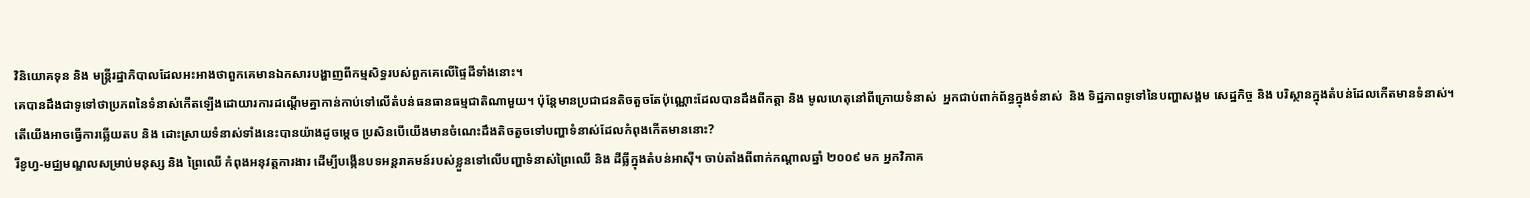វិនិយោគទុន និង មន្រ្តីរដ្ឋាភិបាលដែលអះអាងថាពួកគេមានឯកសារបង្ហាញពីកម្មសិទ្ធរបស់ពួកគេលើផ្ទៃដីទាំងនោះ។
គេបានដឹងជាទូទៅថាប្រភពនៃទំនាស់កើតឡើងដោយារការដណ្តើមគ្នាកាន់កាប់ទៅលើតំបន់ធនធានធម្មជាតិណាមួយ។ ប៉ុន្តែមានប្រជាជនតិចតួចតែប៉ុណ្ណោះដែលបានដឹងពីកត្តា និង មូលហេតុនៅពីក្រោយទំនាស់  អ្នកជាប់ពាក់ព័ន្ធក្នុងទំនាស់  និង ទិដ្ឋភាពទូទៅនៃបញ្ហាសង្គម សេដ្ឋកិច្ច និង បរិស្ថានក្នុងតំបន់ដែលកើតមានទំនាស់។
តើយើងអាចធ្វើការឆ្លើយតប និង ដោះស្រាយទំនាស់ទាំងនេះបានយ៉ាងដូចម្តេច ប្រសិនបើយើងមានចំណេះដឹងតិចតួចទៅបញ្ហាទំនាស់ដែលកំពុងកើតមាននោះ?
រីខូហ្វ-មជ្ឈមណ្ឌលសម្រាប់មនុស្ស និង ព្រៃឈើ កំពុងអនុវត្តការងារ ដើម្បីបង្កើនបទអន្តរាគមន៍របស់ខ្លួនទៅលើបញ្ហាទំនាស់ព្រៃឈើ និង ដីធ្លីក្នុងតំបន់អាស៊ី។ ចាប់តាំងពីពាក់កណ្តាលឆ្នាំ ២០០៩ មក អ្នកវិភាគ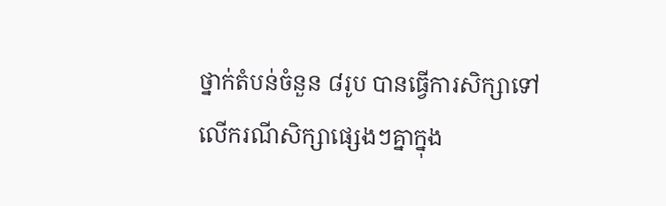ថ្នាក់តំបន់ចំនួន ៨រូប បានធ្វើការសិក្សាទៅលើករណីសិក្សាផ្សេងៗគ្នាក្នុង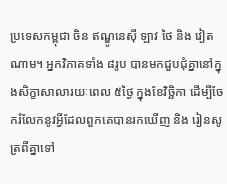ប្រទេសកម្ពុជា ចិន ឥណ្ឌូនេស៊ី ឡាវ ថៃ និង វៀតណាម។ អ្នកវិភាគទាំង ៨រូប បានមកជួបជុំគ្នានៅក្នុងសិក្ខាសាលារយៈពេល ៥ថ្ងៃ ក្នុងខែវិច្ឆិកា ដើម្បីចែករំលែកនូវអ្វីដែលពួកគេបានរកឃើញ និង រៀនសូត្រពីគ្នាទៅ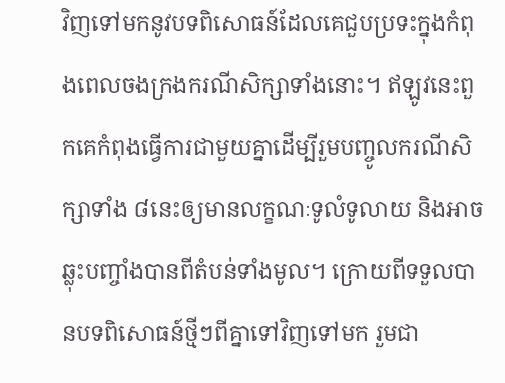វិញទៅមកនូវបទពិសោធន៍ដែលគេជួបប្រទះក្នុងកំពុងពេលចងក្រងករណីសិក្សាទាំងនោះ។ ឥឡូវនេះពួកគេកំពុងធើ្វការជាមួយគ្នាដើម្បីរួមបញ្ចូលករណីសិក្សាទាំង ៨នេះឲ្យមានលក្ខណៈទូលំទូលាយ និងអាចឆ្លុះបញ្ចាំងបានពីតំបន់ទាំងមូល។ ក្រោយពីទទួលបានបទពិសោធន៍ថ្មីៗពីគ្នាទៅវិញទៅមក រួមជា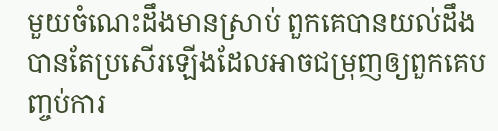មួយចំណេះដឹងមានស្រាប់ ពួកគេបានយល់ដឹងបានតែប្រសើរឡើងដែលអាចជម្រុញឲ្យពួកគេបញ្ចប់ការ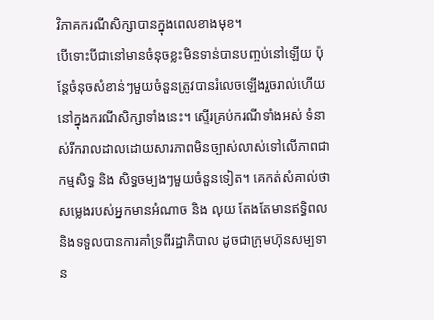វិភាគករណីសិក្សាបានក្នុងពេលខាងមុខ។
បើទោះបីជានៅមានចំនុចខ្លះមិនទាន់បានបញ្ចប់នៅឡើយ ប៉ុន្តែចំនុចសំខាន់ៗមួយចំនួនត្រូវបានរំលេចឡើងរួចរាល់ហើយនៅក្នុងករណីសិក្សាទាំងនេះ។ ស្ទើរគ្រប់ករណីទាំងអស់ ទំនាស់រីករាលដាលដោយសារភាពមិនច្បាស់លាស់ទៅលើភាពជាកម្មសិទ្ធ និង សិទ្ធចម្បងៗមួយចំនួនទៀត។ គេកត់សំគាល់ថា សម្លេងរបស់អ្នកមានអំណាច និង លុយ តែងតែមានឥទ្ធិពល និងទទួលបានការគាំទ្រពីរដ្ឋាភិបាល ដូចជាក្រុមហ៊ុនសម្បទាន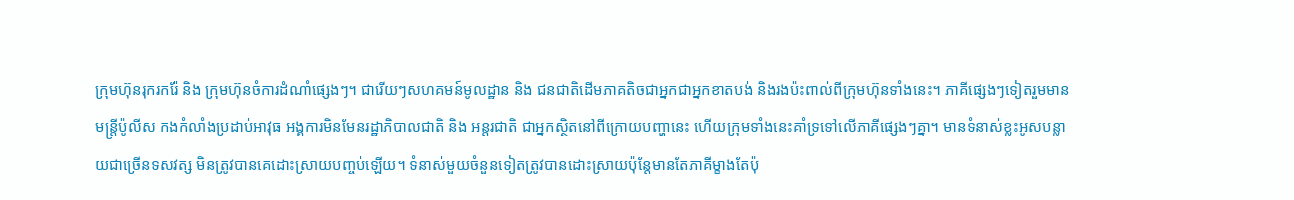ក្រុមហ៊ុនរុករករ៉ែ និង ក្រុមហ៊ុនចំការដំណាំផ្សេងៗ។ ជារើយៗសហគមន៍មូលដ្ឋាន និង ជនជាតិដើមភាគតិចជាអ្នកជាអ្នកខាតបង់ និងរងប៉ះពាល់ពីក្រុមហ៊ុនទាំងនេះ។ ភាគីផ្សេងៗទៀតរួមមាន មន្រ្តីប៉ូលីស កងកំលាំងប្រដាប់អាវុធ អង្គការមិនមែនរដ្ឋាភិបាលជាតិ និង អន្តរជាតិ ជាអ្នកសិ្ថតនៅពីក្រោយបញ្ហានេះ ហើយក្រុមទាំងនេះគាំទ្រទៅលើភាគីផ្សេងៗគ្នា។ មានទំនាស់ខ្លះអូសបន្លាយជាច្រើនទសវត្ស មិនត្រូវបានគេដោះស្រាយបញ្ចប់ឡើយ។ ទំនាស់មួយចំនួនទៀតត្រូវបានដោះស្រាយប៉ុន្តែមានតែភាគីម្ខាងតែប៉ុ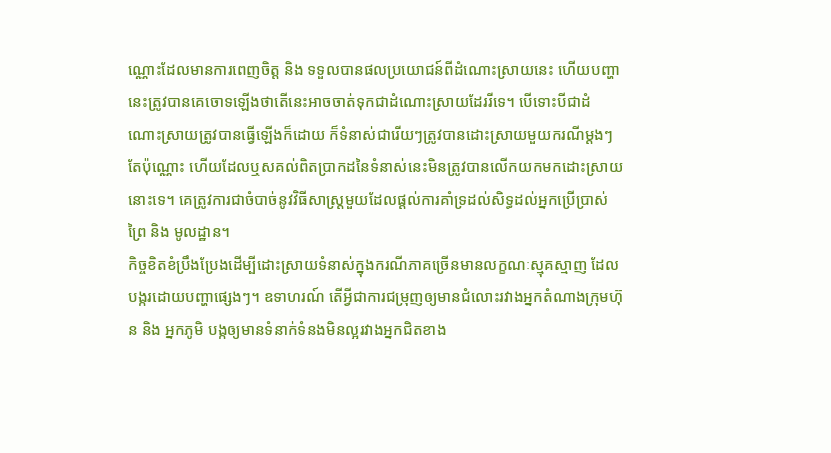ណ្ណោះដែលមានការពេញចិត្ត និង ទទួលបានផលប្រយោជន៍ពីដំណោះស្រាយនេះ ហើយបញ្ហានេះត្រូវបានគេចោទឡើងថាតើនេះអាចចាត់ទុកជាដំណោះស្រាយដែររីទេ។ បើទោះបីជាដំណោះស្រាយត្រូវបានធ្វើឡើងក៏ដោយ ក៏ទំនាស់ជារើយៗត្រូវបានដោះស្រាយមួយករណីម្តងៗតែប៉ុណ្ណោះ ហើយដែលឬសគល់ពិតប្រាកដនៃទំនាស់នេះមិនត្រូវបានលើកយកមកដោះស្រាយនោះទេ។ គេត្រូវការជាចំបាច់នូវវិធីសាស្រ្តមួយដែលផ្តល់ការគាំទ្រដល់សិទ្ធដល់អ្នកប្រើប្រាស់ព្រៃ និង មូលដ្ឋាន។
កិច្ចខិតខំប្រឹងប្រែងដើម្បីដោះស្រាយទំនាស់ក្នុងករណីភាគច្រើនមានលក្ខណៈស្មុគស្មាញ ដែលបង្ករដោយបញ្ហាផ្សេងៗ។ ឧទាហរណ៍ តើអ្វីជាការជម្រុញឲ្យមានជំលោះរវាងអ្នកតំណាងក្រុមហ៊ុន និង អ្នកភូមិ បង្កឲ្យមានទំនាក់ទំនងមិនល្អរវាងអ្នកជិតខាង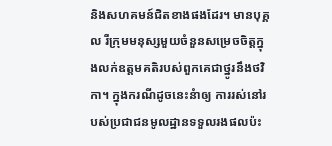និងសហគមន៍ជិតខាងផងដែរ។ មានបុគ្គល រឺក្រុមមនុស្សមួយចំនួនសម្រេចចិត្តក្នុងលក់ឧត្តមគតិរបស់ពួកគេជាថ្នូរនឹងថវិកា។ ក្នុងករណីដូចនេះនំាឲ្យ ការរស់នៅរបស់ប្រជាជនមូលដ្ឋានទទួលរងផលប៉ះ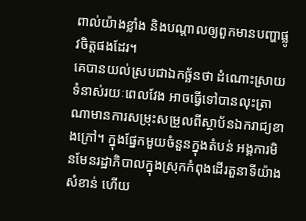ពាល់យ៉ាងខ្លាំង និងបណ្តាលឲ្យពួកមានបញ្ហាផ្លូវចិត្តផងដែរ។
គេបានយល់ស្របជាឯកច្ឆ័នថា ដំណោះស្រាយទំនាស់រយៈពេលវែង អាចធ្វើទៅបានលុះត្រាណាមានការសម្រុះសម្រួលពីស្ថាប័នឯករាជ្យខាងក្រៅ។ ក្នុងផ្នែកមួយចំនួនក្នុងតំបន់ អង្គការមិនមែនរដ្ឋាភិបាលក្នុងស្រុកកំពុងដើរតួនាទីយ៉ាងសំខាន់ ហើយ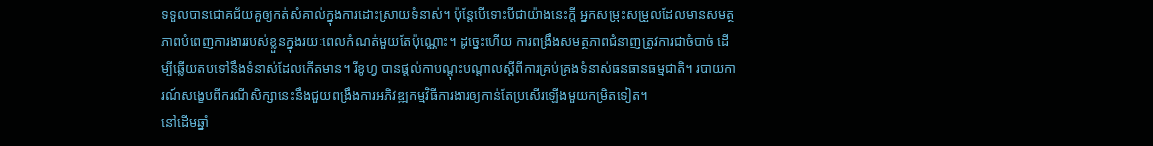ទទួលបានជោគជ័យគួឲ្យកត់សំគាល់ក្នុងការដោះស្រាយទំនាស់។ ប៉ុន្តែបើទោះបីជាយ៉ាងនេះក្តី អ្នកសម្រុះសម្រួលដែលមានសមត្ថភាពបំពេញការងាររបស់ខ្លួនក្នុងរយៈពេលកំណត់មួយតែប៉ុណ្ណោះ។ ដូច្នេះហើយ ការពង្រឹងសមត្ថភាពជំនាញត្រូវការជាចំបាច់ ដើម្បីឆ្លើយតបទៅនឹងទំនាស់ដែលកើតមាន។ រីខូហ្វ បានផ្តល់កាបណ្តុះបណ្តាលស្តីពីការគ្រប់គ្រងទំនាស់ធនធានធម្មជាតិ។ របាយការណ៍សង្ខេបពីករណីសិក្សានេះនឹងជួយពង្រឹងការអភិវឌ្ឍកម្មវិធីការងារឲ្យកាន់តែប្រសើរឡើងមួយកម្រិតទៀត។
នៅដើមឆ្នាំ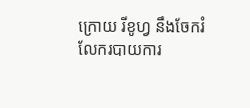ក្រោយ រីខូហ្វ នឹងចែករំលែករបាយការ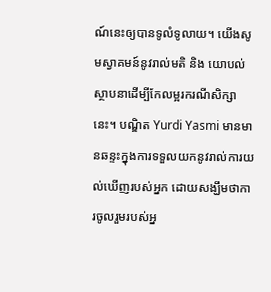ណ៍នេះឲ្យបានទូលំទូលាយ។ យើងសូមស្វាគមន៍នូវរាល់មតិ និង យោបល់ស្ថាបនាដើម្បីកែលម្អរករណីសិក្សានេះ។ បណ្ឌិត Yurdi Yasmi មានមានឆន្ទះក្នុងការទទួលយកនូវរាល់ការយល់ឃើញរបស់អ្នក ដោយសង្ឃឹមថាការចូលរួមរបស់អ្ន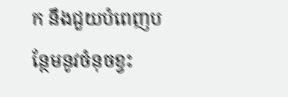ក នឹងជួយបំពេញបន្ថែមនូវចំនុចខ្វះ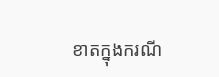ខាតក្នុងករណី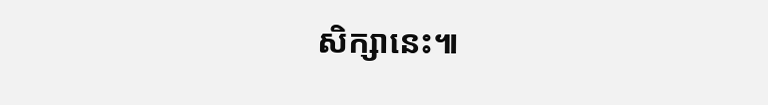សិក្សានេះ៕